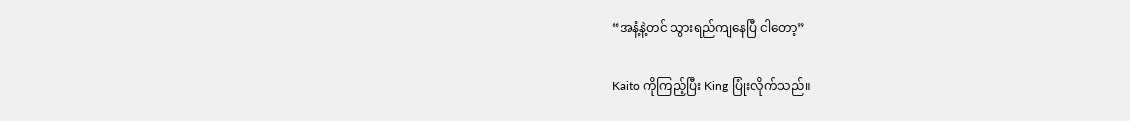“အနံ့နဲ့တင် သွားရည်ကျနေပြီ ငါတော့”

Kaito ကိုကြည့်ပြီး King ပြုံးလိုက်သည်။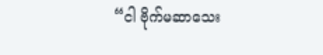“ငါ ဗိုက်မဆာသေး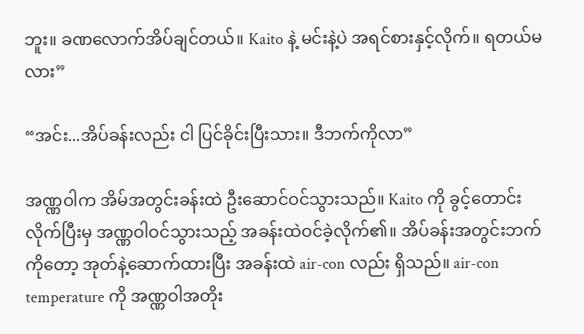ဘူး။ ခဏလောက်အိပ်ချင်တယ်။ Kaito နဲ့ မင်းနဲ့ပဲ အရင်စားနှင့်လိုက်။ ရတယ်မလား”

“အင်း...အိပ်ခန်းလည်း ငါ ပြင်ခိုင်းပြီးသား။ ဒီဘက်ကိုလာ”

အဏ္ဏဝါက အိမ်အတွင်းခန်းထဲ ဦးဆောင်ဝင်သွားသည်။ Kaito ကို ခွင့်တောင်းလိုက်ပြီးမှ အဏ္ဏဝါဝင်သွားသည့် အခန်းထဲဝင်ခဲ့လိုက်၏။ အိပ်ခန်းအတွင်းဘက်ကိုတော့ အုတ်နဲ့ဆောက်ထားပြီး အခန်းထဲ air-con လည်း ရှိသည်။ air-con temperature ကို အဏ္ဏဝါအတိုး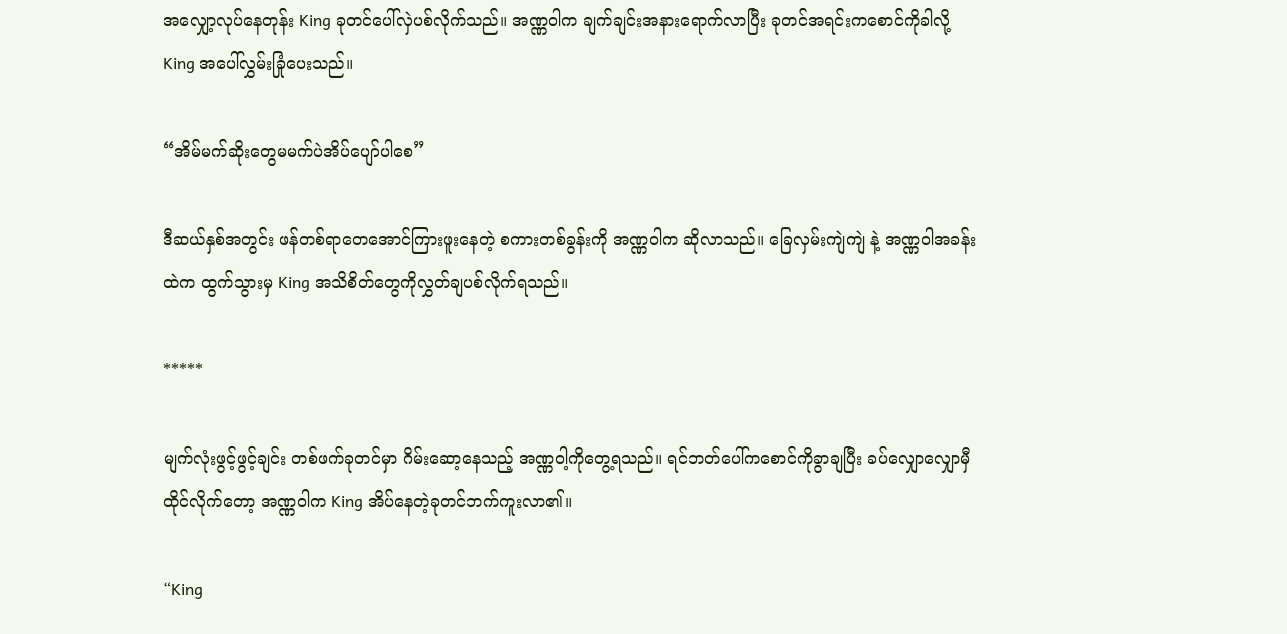အလျှော့လုပ်နေတုန်း King ခုတင်ပေါ်လှဲပစ်လိုက်သည်။ အဏ္ဏဝါက ချက်ချင်းအနားရောက်လာပြီး ခုတင်အရင်းကစောင်ကိုခါလို့ King အပေါ်လွှမ်းခြုံပေးသည်။

“အိမ်မက်ဆိုးတွေမမက်ပဲအိပ်ပျော်ပါစေ”

ဒီဆယ်နှစ်အတွင်း ဖန်တစ်ရာတေအောင်ကြားဖူးနေတဲ့ စကားတစ်ခွန်းကို အဏ္ဏဝါက ဆိုလာသည်။ ခြေလှမ်းကျဲကျဲ နဲ့ အဏ္ဏဝါအခန်းထဲက ထွက်သွားမှ King အသိစိတ်တွေကိုလွှတ်ချပစ်လိုက်ရသည်။

*****

မျက်လုံးဖွင့်ဖွင့်ချင်း တစ်ဖက်ခုတင်မှာ ဂိမ်းဆော့နေသည့် အဏ္ဏဝါ့ကိုတွေ့ရသည်။ ရင်ဘတ်ပေါ်ကစောင်ကိုခွာချပြီး ခပ်လျှောလျှောမှီထိုင်လိုက်တော့ အဏ္ဏဝါက King အိပ်နေတဲ့ခုတင်ဘက်ကူးလာ၏။

“King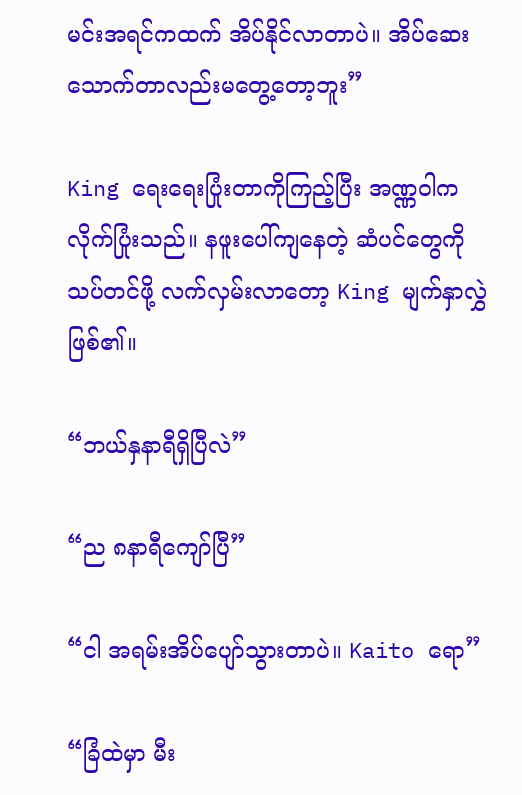မင်းအရင်ကထက် အိပ်နိုင်လာတာပဲ။ အိပ်ဆေးသောက်တာလည်းမတွေ့တော့ဘူး”

King ရေးရေးပြုံးတာကိုကြည့်ပြီး အဏ္ဏဝါက လိုက်ပြုံးသည်။ နဖူးပေါ်ကျနေတဲ့ ဆံပင်တွေကိုသပ်တင်ဖို့ လက်လှမ်းလာတော့ King မျက်နှာလွှဲဖြစ်၏။

“ဘယ်နှနာရီရှိပြီလဲ”

“ည ၈နာရီကျော်ပြီ”

“ငါ အရမ်းအိပ်ပျော်သွားတာပဲ။ Kaito ရော”

“ခြံထဲမှာ မီး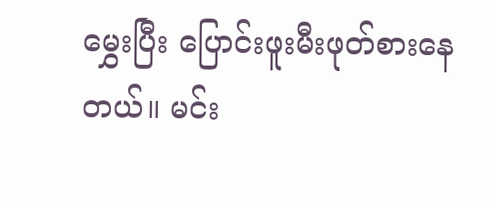မွှေးပြီး ပြောင်းဖူးမီးဖုတ်စားနေတယ်။ မင်း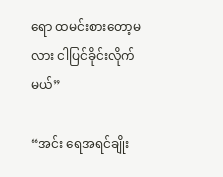ရော ထမင်းစားတော့မလား ငါပြင်ခိုင်းလိုက်မယ်”

“အင်း ရေအရင်ချိုး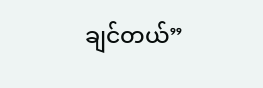ချင်တယ်”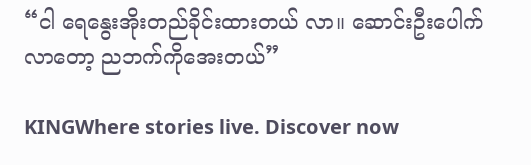“ငါ ရေနွေးအိုးတည်ခိုင်းထားတယ် လာ။ ဆောင်းဦးပေါက်လာတော့ ညဘက်ကိုအေးတယ်”

KINGWhere stories live. Discover now